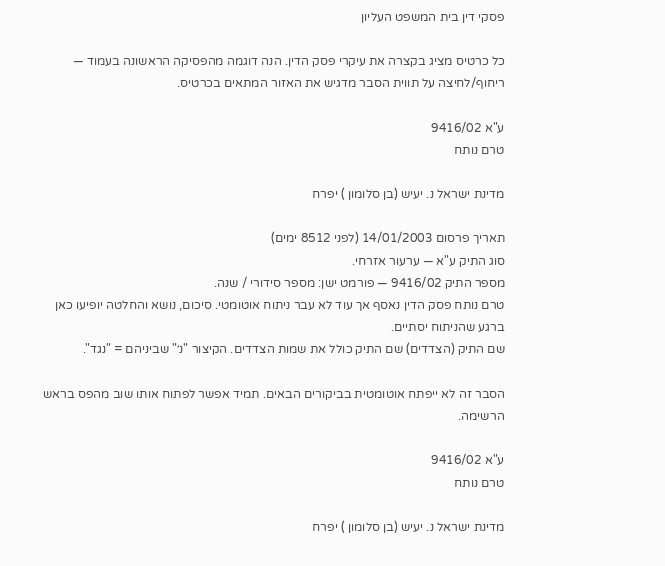פסקי דין בית המשפט העליון

כל כרטיס מציג בקצרה את עיקרי פסק הדין. הנה דוגמה מהפסיקה הראשונה בעמוד — ריחוף/לחיצה על תווית הסבר מדגיש את האזור המתאים בכרטיס.

ע"א 9416/02
טרם נותח

מדינת ישראל נ. יעיש (בן סלומון ) יפרח

תאריך פרסום 14/01/2003 (לפני 8512 ימים)
סוג התיק ע"א — ערעור אזרחי.
מספר התיק 9416/02 — פורמט ישן: מספר סידורי / שנה.
טרם נותח פסק הדין נאסף אך עוד לא עבר ניתוח אוטומטי. סיכום, נושא והחלטה יופיעו כאן ברגע שהניתוח יסתיים.
שם התיק (הצדדים) שם התיק כולל את שמות הצדדים. הקיצור "נ׳" שביניהם = "נגד".

הסבר זה לא ייפתח אוטומטית בביקורים הבאים. תמיד אפשר לפתוח אותו שוב מהפס בראש הרשימה.

ע"א 9416/02
טרם נותח

מדינת ישראל נ. יעיש (בן סלומון ) יפרח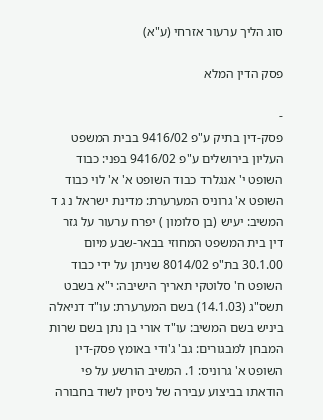סוג הליך ערעור אזרחי (ע"א)

פסק הדין המלא

-
פסק-דין בתיק ע"פ 9416/02 בבית המשפט העליון בירושלים ע"פ 9416/02 בפני: כבוד השופט י' אנגלרד כבוד השופט א' א' לוי כבוד השופט א' גרוניס המערערת: מדינת ישראל נ ג ד המשיב: יעיש (בן סלומון ) יפרח ערעור על גזר דין בית המשפט המחוזי בבאר-שבע מיום 30.1.00 בת"פ 8014/02 שניתן על ידי כבוד השופט ח' סלוטקי תאריך הישיבה: י"א בשבט תשס"ג (14.1.03) בשם המערערת: עו"ד דניאלה ביניש בשם המשיב: עו"ד אורי בן נתן בשם שרות המבחן למבגורים: גב' ג'ודי באומץ פסק-דין השופט א' גרוניס: 1. המשיב הורשע על פי הודאתו בביצוע עבירה של ניסיון לשוד בחבורה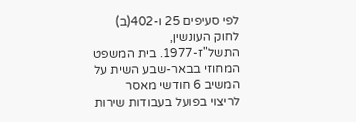לפי סעיפים 25 ו-402(ב) לחוק העונשין, התשל"ז-1977. בית המשפט המחוזי בבאר-שבע השית על המשיב 6 חודשי מאסר לריצוי בפועל בעבודות שירות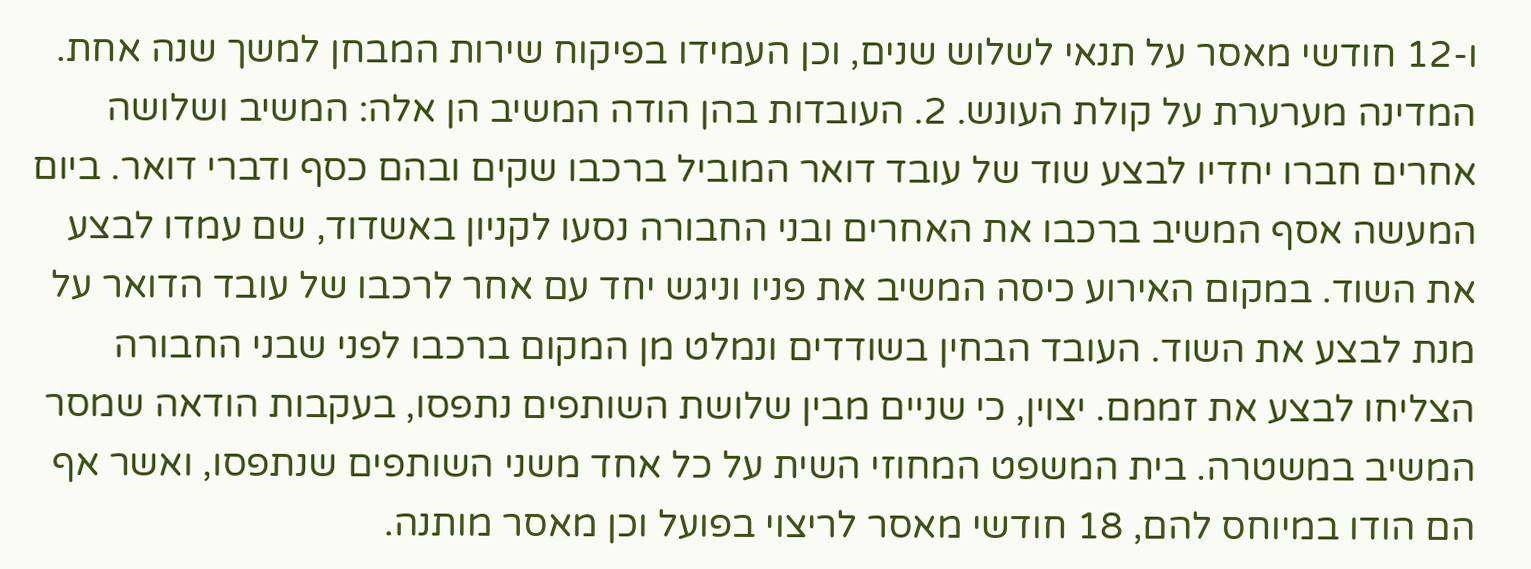ו-12 חודשי מאסר על תנאי לשלוש שנים, וכן העמידו בפיקוח שירות המבחן למשך שנה אחת. המדינה מערערת על קולת העונש. 2. העובדות בהן הודה המשיב הן אלה: המשיב ושלושה אחרים חברו יחדיו לבצע שוד של עובד דואר המוביל ברכבו שקים ובהם כסף ודברי דואר. ביום המעשה אסף המשיב ברכבו את האחרים ובני החבורה נסעו לקניון באשדוד, שם עמדו לבצע את השוד. במקום האירוע כיסה המשיב את פניו וניגש יחד עם אחר לרכבו של עובד הדואר על מנת לבצע את השוד. העובד הבחין בשודדים ונמלט מן המקום ברכבו לפני שבני החבורה הצליחו לבצע את זממם. יצוין, כי שניים מבין שלושת השותפים נתפסו, בעקבות הודאה שמסר המשיב במשטרה. בית המשפט המחוזי השית על כל אחד משני השותפים שנתפסו, ואשר אף הם הודו במיוחס להם, 18 חודשי מאסר לריצוי בפועל וכן מאסר מותנה.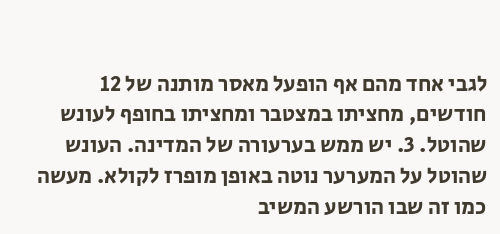לגבי אחד מהם אף הופעל מאסר מותנה של 12 חודשים, מחציתו במצטבר ומחציתו בחופף לעונש שהוטל. 3. יש ממש בערעורה של המדינה. העונש שהוטל על המערער נוטה באופן מופרז לקולא. מעשה כמו זה שבו הורשע המשיב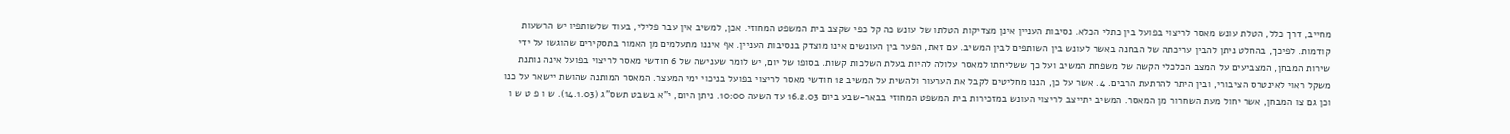מחייב, דרך כלל, הטלת עונש מאסר לריצוי בפועל בין כתלי הכלא. נסיבות העניין אינן מצדיקות הטלתו של עונש כה קל כפי שקצב בית המשפט המחוזי. אכן, למשיב אין עבר פלילי, בעוד שלשותפיו יש הרשעות קודמות. לפיכך, בהחלט ניתן להבין עריכתה של הבחנה באשר לעונש בין השותפים לבין המשיב. עם זאת, הפער בין העונשים אינו מוצדק בנסיבות העניין. אף איננו מתעלמים מן האמור בתסקירים שהוגשו על ידי שירות המבחן, המצביעים על המצב הכלכלי הקשה של משפחת המשיב ועל כך ששליחתו למאסר עלולה להיות בעלת השלכות קשות. בסופו של יום, יש לומר שענישה של 6 חודשי מאסר לריצוי בפועל אינה נותנת משקל ראוי לאינטרס הציבורי, ובין היתר להרתעת הרבים. 4. אשר על כן, הננו מחליטים לקבל את הערעור ולהשית על המשיב 12 חודשי מאסר לריצוי בפועל בניכוי ימי המעצר. המאסר המותנה שהושת יישאר על כנו וכן גם צו המבחן, אשר יחול מעת השחרור מן המאסר. המשיב יתייצב לריצוי העונש במזכירות בית המשפט המחוזי בבאר-שבע ביום 16.2.03 עד השעה 10:00. ניתן היום, י"א בשבט תשס"ג (14.1.03). ש ו פ ט ש ו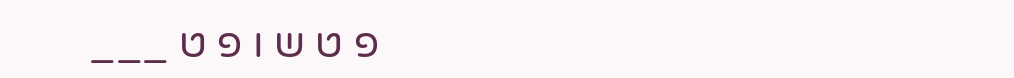פ ט ש ו פ ט ___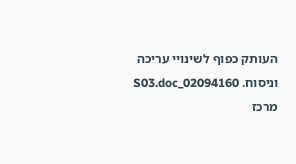העותק כפוף לשינויי עריכה וניסוח. 02094160_S03.doc מרכז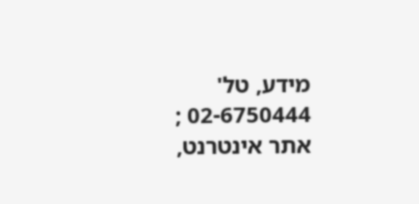מידע, טל' 02-6750444 ; אתר אינטרנט,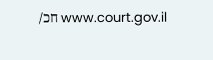www.court.gov.il חכ/